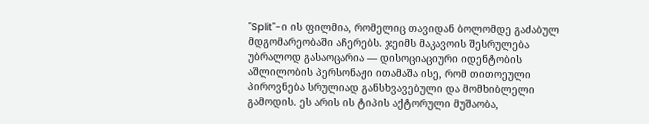"Split"-ი ის ფილმია, რომელიც თავიდან ბოლომდე გაძაბულ მდგომარეობაში აჩერებს. ჯეიმს მაკავოის შესრულება უბრალოდ გასაოცარია — დისოციაციური იდენტობის აშლილობის პერსონაჟი ითამაშა ისე, რომ თითოეული პიროვნება სრულიად განსხვავებული და მომხიბლელი გამოდის. ეს არის ის ტიპის აქტორული მუშაობა,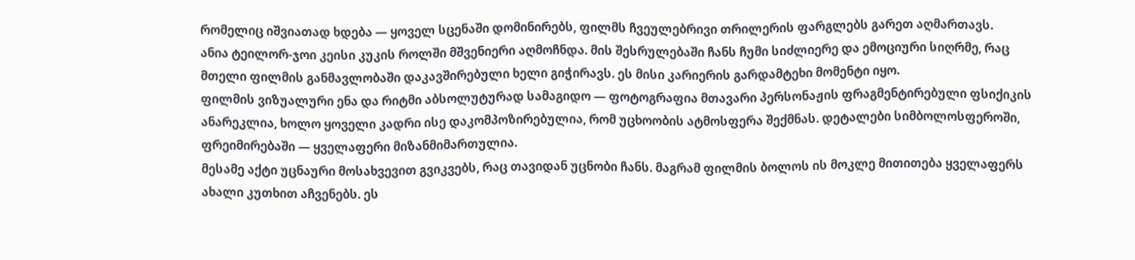რომელიც იშვიათად ხდება — ყოველ სცენაში დომინირებს, ფილმს ჩვეულებრივი თრილერის ფარგლებს გარეთ აღმართავს.
ანია ტეილორ-ჯოი კეისი კუკის როლში მშვენიერი აღმოჩნდა. მის შესრულებაში ჩანს ჩუმი სიძლიერე და ემოციური სიღრმე, რაც მთელი ფილმის განმავლობაში დაკავშირებული ხელი გიჭირავს. ეს მისი კარიერის გარდამტეხი მომენტი იყო.
ფილმის ვიზუალური ენა და რიტმი აბსოლუტურად სამაგიდო — ფოტოგრაფია მთავარი პერსონაჟის ფრაგმენტირებული ფსიქიკის ანარეკლია, ხოლო ყოველი კადრი ისე დაკომპოზირებულია, რომ უცხოობის ატმოსფერა შექმნას. დეტალები სიმბოლოსფეროში, ფრეიმირებაში — ყველაფერი მიზანმიმართულია.
მესამე აქტი უცნაური მოსახვევით გვიკვებს, რაც თავიდან უცნობი ჩანს. მაგრამ ფილმის ბოლოს ის მოკლე მითითება ყველაფერს ახალი კუთხით აჩვენებს. ეს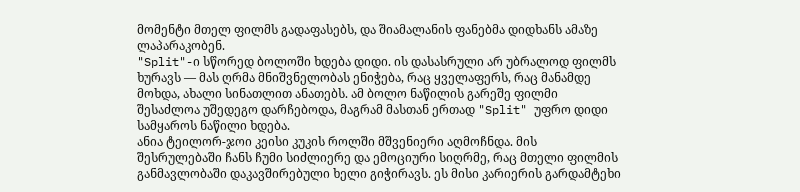მომენტი მთელ ფილმს გადაფასებს, და შიამალანის ფანებმა დიდხანს ამაზე ლაპარაკობენ.
"Split"-ი სწორედ ბოლოში ხდება დიდი. ის დასასრული არ უბრალოდ ფილმს ხურავს — მას ღრმა მნიშვნელობას ენიჭება, რაც ყველაფერს, რაც მანამდე მოხდა, ახალი სინათლით ანათებს. ამ ბოლო ნაწილის გარეშე ფილმი შესაძლოა უშედეგო დარჩებოდა, მაგრამ მასთან ერთად "Split" უფრო დიდი სამყაროს ნაწილი ხდება.
ანია ტეილორ-ჯოი კეისი კუკის როლში მშვენიერი აღმოჩნდა. მის შესრულებაში ჩანს ჩუმი სიძლიერე და ემოციური სიღრმე, რაც მთელი ფილმის განმავლობაში დაკავშირებული ხელი გიჭირავს. ეს მისი კარიერის გარდამტეხი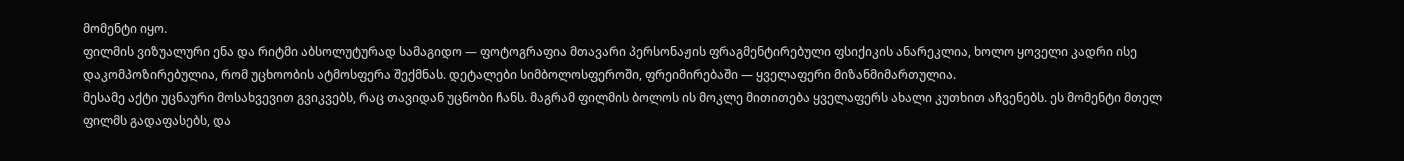მომენტი იყო.
ფილმის ვიზუალური ენა და რიტმი აბსოლუტურად სამაგიდო — ფოტოგრაფია მთავარი პერსონაჟის ფრაგმენტირებული ფსიქიკის ანარეკლია, ხოლო ყოველი კადრი ისე დაკომპოზირებულია, რომ უცხოობის ატმოსფერა შექმნას. დეტალები სიმბოლოსფეროში, ფრეიმირებაში — ყველაფერი მიზანმიმართულია.
მესამე აქტი უცნაური მოსახვევით გვიკვებს, რაც თავიდან უცნობი ჩანს. მაგრამ ფილმის ბოლოს ის მოკლე მითითება ყველაფერს ახალი კუთხით აჩვენებს. ეს მომენტი მთელ ფილმს გადაფასებს, და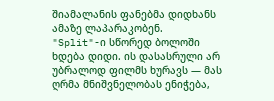შიამალანის ფანებმა დიდხანს ამაზე ლაპარაკობენ.
"Split"-ი სწორედ ბოლოში ხდება დიდი. ის დასასრული არ უბრალოდ ფილმს ხურავს — მას ღრმა მნიშვნელობას ენიჭება,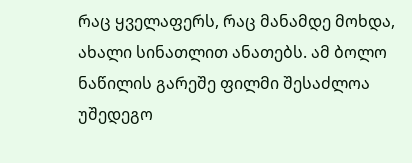რაც ყველაფერს, რაც მანამდე მოხდა, ახალი სინათლით ანათებს. ამ ბოლო ნაწილის გარეშე ფილმი შესაძლოა უშედეგო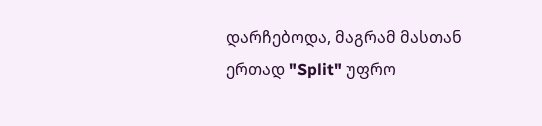დარჩებოდა, მაგრამ მასთან ერთად "Split" უფრო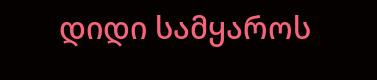დიდი სამყაროს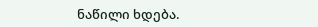ნაწილი ხდება.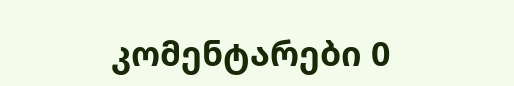კომენტარები 0